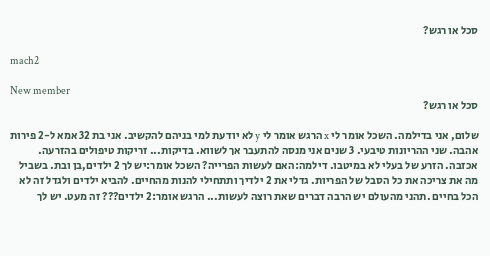סכל או רגש?

mach2

New member
סכל או רגש?

שלום, אני בדילמה. השכל אומר לי x הרגש אומר לי y לא יודעת למי בניהם להקשיב. אני בת 32 אמא ל-2 פירות אהבה. שני ההריונות טיבעי. 3 שנים אני מנסה להתעבר אך לשווא. בדיקות... זריקות טיפולים בהזרעה. אכזבה. הזרע של בעלי לא במיטבו. דילמה:האם לעשות הפרייה? השכל אומר:יש לך 2 ילדים,בן ובת. בשביל מה את צריכה את כל הסבל של הפריות. גדלי את 2 ילדיך ותתחילי להנות מהחיים. להביא ילדים ולגדל זה לא הכל בחיים .תהני מהעולם יש הרבה דברים שאת רוצה לעשות... הרגש אומר:2 ילדים??? זה מעט. יש לך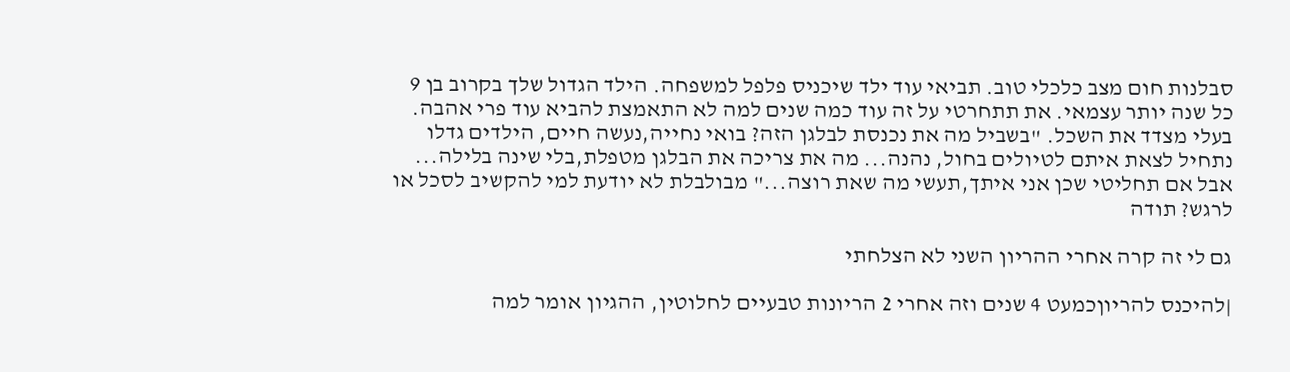סבלנות חום מצב כלכלי טוב. תביאי עוד ילד שיכניס פלפל למשפחה. הילד הגדול שלך בקרוב בן 9 כל שנה יותר עצמאי. את תתחרטי על זה עוד כמה שנים למה לא התאמצת להביא עוד פרי אהבה. בעלי מצדד את השכל. "בשביל מה את נכנסת לבלגן הזה? בואי נחייה,נעשה חיים, הילדים גדלו נתחיל לצאת איתם לטיולים בחול, נהנה... מה את צריכה את הבלגן מטפלת,בלי שינה בלילה... אבל אם תחליטי שכן אני איתך,תעשי מה שאת רוצה..." מבולבלת לא יודעת למי להקשיב לסכל או לרגש? תודה

גם לי זה קרה אחרי ההריון השני לא הצלחתי

|להיכנס להריוןכמעט 4 שנים וזה אחרי 2 הריונות טבעיים לחלוטין, ההגיון אומר למה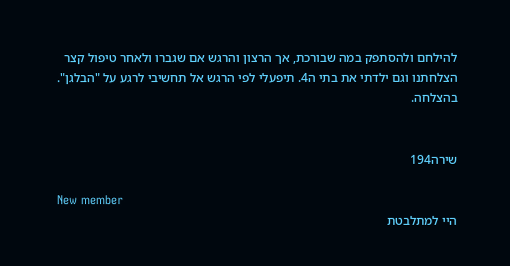להילחם ולהסתפק במה שבורכת, אך הרצון והרגש אם שגברו ולאחר טיפול קצר הצלחתנו וגם ילדתי את בתי ה4. תיפעלי לפי הרגש אל תחשיבי לרגע על "הבלגן". בהצלחה.


שירה194

New member
היי למתלבטת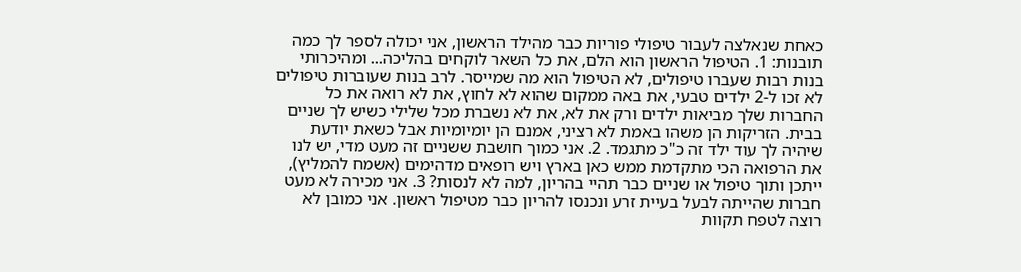כאחת שנאלצה לעבור טיפולי פוריות כבר מהילד הראשון, אני יכולה לספר לך כמה תובנות: 1. הטיפול הראשון הוא הלם, את כל השאר לוקחים בהליכה... ומהיכרותי בנות רבות שעברו טיפולים, לא הטיפול הוא מה שמייסר. לרב בנות שעוברות טיפולים לא זכו ל-2 ילדים טבעי, את באה ממקום שהוא לא לחוץ, את לא רואה את כל החברות שלך מביאות ילדים ורק את לא, את לא נשברת מכל שלילי כשיש לך שניים בבית. הזריקות הן משהו באמת לא רציני, אמנם הן יומיומיות אבל כשאת יודעת שיהיה לך עוד ילד זה כ"כ מתגמד. 2. אני כמוך חושבת ששניים זה מעט מדי, יש לנו את הרפואה הכי מתקדמת ממש כאן בארץ ויש רופאים מדהימים (אשמח להמליץ), ייתכן ותוך טיפול או שניים כבר תהיי בהריון, למה לא לנסות? 3. אני מכירה לא מעט חברות שהייתה לבעל בעיית זרע ונכנסו להריון כבר מטיפול ראשון. אני כמובן לא רוצה לטפח תקוות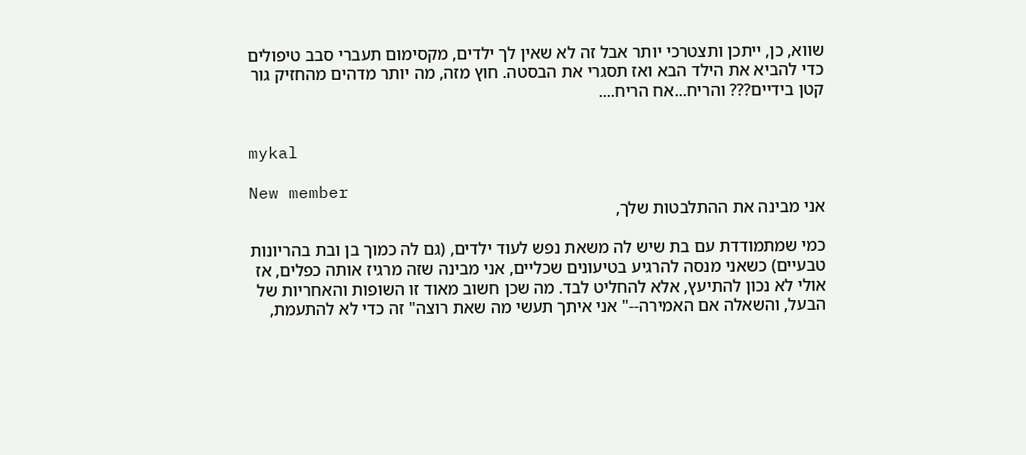שווא, כן, ייתכן ותצטרכי יותר אבל זה לא שאין לך ילדים, מקסימום תעברי סבב טיפולים כדי להביא את הילד הבא ואז תסגרי את הבסטה. חוץ מזה, מה יותר מדהים מהחזיק גור קטן בידיים??? והריח...אח הריח....


mykal

New member
אני מבינה את ההתלבטות שלך,

כמי שמתמודדת עם בת שיש לה משאת נפש לעוד ילדים, (גם לה כמוך בן ובת בהריונות טבעיים) כשאני מנסה להרגיע בטיעונים שכליים, אני מבינה שזה מרגיז אותה כפלים, אז אולי לא נכון להתיעץ, אלא להחליט לבד. מה שכן חשוב מאוד זו השופות והאחריות של הבעל, והשאלה אם האמירה--" אני איתך תעשי מה שאת רוצה" זה כדי לא להתעמת,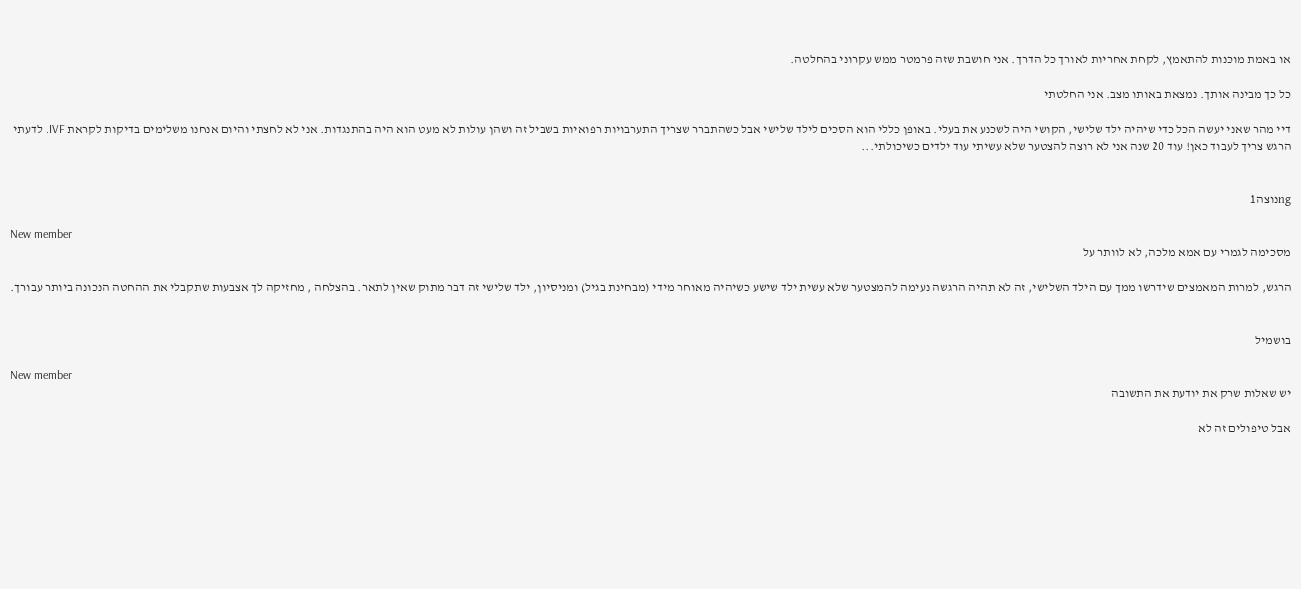או באמת מוכנות להתאמץ, לקחת אחריות לאורך כל הדרך. אני חושבת שזה פרמטר ממש עקרוני בהחלטה.

כל כך מבינה אותך. נמצאת באותו מצב. אני החלטתי

דיי מהר שאני יעשה הכל כדי שיהיה ילד שלישי, הקושי היה לשכנע את בעלי. באופן כללי הוא הסכים לילד שלישי אבל כשהתברר שצריך התערבויות רפואיות בשביל זה ושהן עולות לא מעט הוא היה בהתנגדות. אני לא לחצתי והיום אנחנו משלימים בדיקות לקראת IVF. לדעתי הרגש צריך לעבוד כאן! עוד 20 שנה אני לא רוצה להצטער שלא עשיתי עוד ילדים כשיכולתי...


ngנוצה1

New member
מסכימה לגמרי עם אמא מלכה, לא לוותר על

הרגש, למרות המאמצים שידרשו ממך עם הילד השלישי, זה לא תהיה הרגשה נעימה להמצטער שלא עשית ילד שישע כשיהיה מאוחר מידי (מבחינת בגיל) ומניסיון, ילד שלישי זה דבר מתוק שאין לתאר. בהצלחה , מחזיקה לך אצבעות שתקבלי את ההחטה הנכונה ביותר עבורך.


בושמיל

New member
יש שאלות שרק את יודעת את התשובה

אבל טיפולים זה לא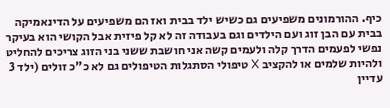כיף. ההורמונים משפיעים גם כשיש ילד בבית ואז הם משפיעים על הדינאמיקה בבית עם הבן זוג ועם הילדים וגם בעבודה זה לא קל פיזית אבל הקושי הוא בעיקר נפשי לפעמים הדרך קלה ולעמים קשה אני חושבת ששני בני הזוג צריכים להחליט ולהיות שלמים או להקציב X טיפולי הסתגלות הטיפולים גם לא כ"כ זולים (ילד 3 עדיין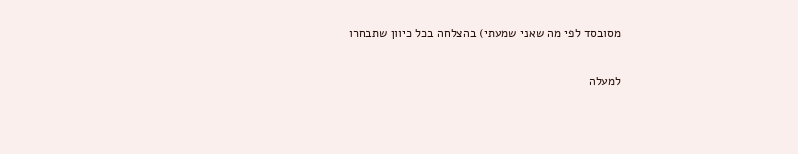מסובסד לפי מה שאני שמעתי) בהצלחה בכל כיוון שתבחרו

למעלה